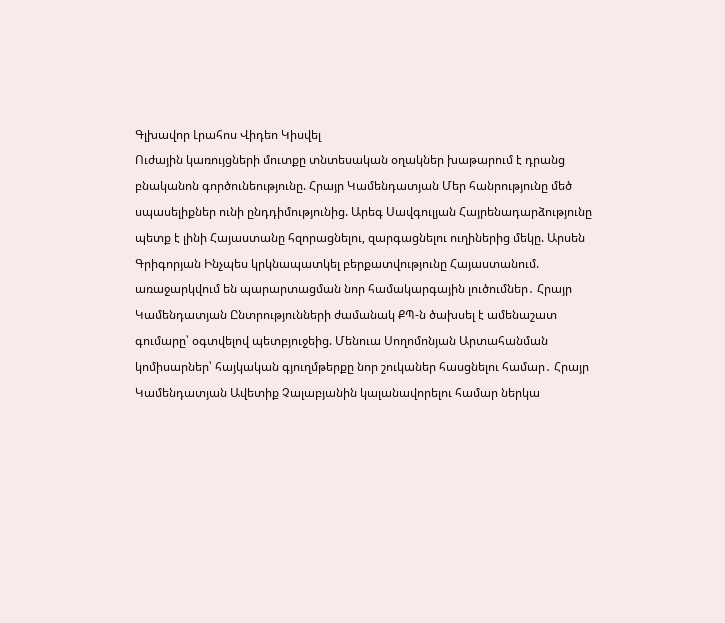Գլխավոր Լրահոս Վիդեո Կիսվել
Ուժային կառույցների մուտքը տնտեսական օղակներ խաթարում է դրանց բնականոն գործունեությունը. Հրայր Կամենդատյան Մեր հանրությունը մեծ սպասելիքներ ունի ընդդիմությունից. Արեգ Սավգուլյան Հայրենադարձությունը պետք է լինի Հայաստանը հզորացնելու, զարգացնելու ուղիներից մեկը. Արսեն Գրիգորյան Ինչպես կրկնապատկել բերքատվությունը Հայաստանում. առաջարկվում են պարարտացման նոր համակարգային լուծումներ․ Հրայր Կամենդատյան Ընտրությունների ժամանակ ՔՊ-ն ծախսել է ամենաշատ գումարը՝ օգտվելով պետբյուջեից. Մենուա Սողոմոնյան Արտահանման կոմիսարներ՝ հայկական գյուղմթերքը նոր շուկաներ հասցնելու համար․ Հրայր Կամենդատյան Ավետիք Չալաբյանին կալանավորելու համար ներկա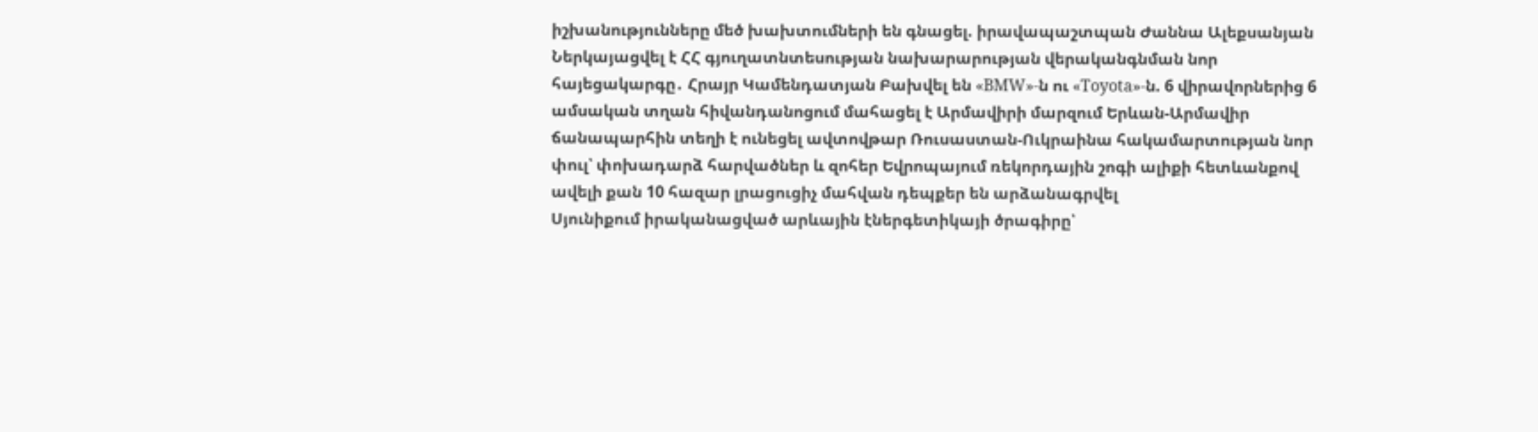իշխանությունները մեծ խախտումների են գնացել. իրավապաշտպան Ժաննա Ալեքսանյան Ներկայացվել է ՀՀ գյուղատնտեսության նախարարության վերականգնման նոր հայեցակարգը․ Հրայր Կամենդատյան Բախվել են «BMW»-ն ու «Toyota»-ն. 6 վիրավորներից 6 ամսական տղան հիվանդանոցում մահացել է Արմավիրի մարզում Երևան-Արմավիր ճանապարհին տեղի է ունեցել ավտովթար Ռուսաստան-Ուկրաինա հակամարտության նոր փուլ՝ փոխադարձ հարվածներ և զոհեր Եվրոպայում ռեկորդային շոգի ալիքի հետևանքով ավելի քան 10 հազար լրացուցիչ մահվան դեպքեր են արձանագրվել
Սյունիքում իրականացված արևային էներգետիկայի ծրագիրը՝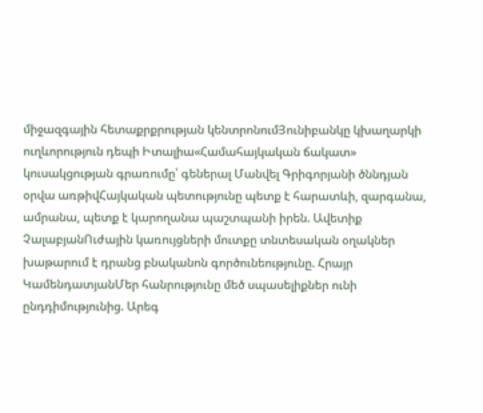միջազգային հետաքրքրության կենտրոնումՅունիբանկը կխաղարկի ուղևորություն դեպի Իտալիա«Համահայկական ճակատ» կուսակցության գրառումը՝ գեներալ Մանվել Գրիգորյանի ծննդյան օրվա առթիվՀայկական պետությունը պետք է հարատևի, զարգանա, ամրանա, պետք է կարողանա պաշտպանի իրեն. Ավետիք ՉալաբյանՈւժային կառույցների մուտքը տնտեսական օղակներ խաթարում է դրանց բնականոն գործունեությունը. Հրայր ԿամենդատյանՄեր հանրությունը մեծ սպասելիքներ ունի ընդդիմությունից. Արեգ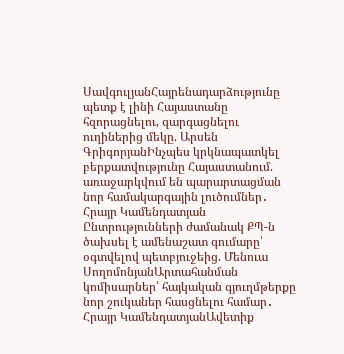ՍավգուլյանՀայրենադարձությունը պետք է լինի Հայաստանը հզորացնելու, զարգացնելու ուղիներից մեկը. Արսեն ԳրիգորյանԻնչպես կրկնապատկել բերքատվությունը Հայաստանում. առաջարկվում են պարարտացման նոր համակարգային լուծումներ․ Հրայր Կամենդատյան Ընտրությունների ժամանակ ՔՊ-ն ծախսել է ամենաշատ գումարը՝ օգտվելով պետբյուջեից. Մենուա ՍողոմոնյանԱրտահանման կոմիսարներ՝ հայկական գյուղմթերքը նոր շուկաներ հասցնելու համար․ Հրայր ԿամենդատյանԱվետիք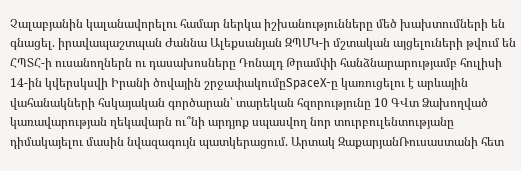Չալաբյանին կալանավորելու համար ներկա իշխանությունները մեծ խախտումների են գնացել. իրավապաշտպան Ժաննա Ալեքսանյան ԶՊՄԿ-ի մշտական այցելուների թվում են ՀՊՏՀ-ի ուսանողներն ու դասախոսները Դոնալդ Թրամփի հանձնարարությամբ հուլիսի 14-ին կվերսկսվի Իրանի ծովային շրջափակումըSpaceX-ը կառուցելու է արևային վահանակների հսկայական գործարան՝ տարեկան հզորությունը 10 ԳՎտ Ձախողված կառավարության ղեկավարն ու՞նի արդյոք սպասվող նոր տուրբուլենտությանը դիմակայելու մասին նվազագույն պատկերացում. Արտակ ԶաքարյանՌուսաստանի հետ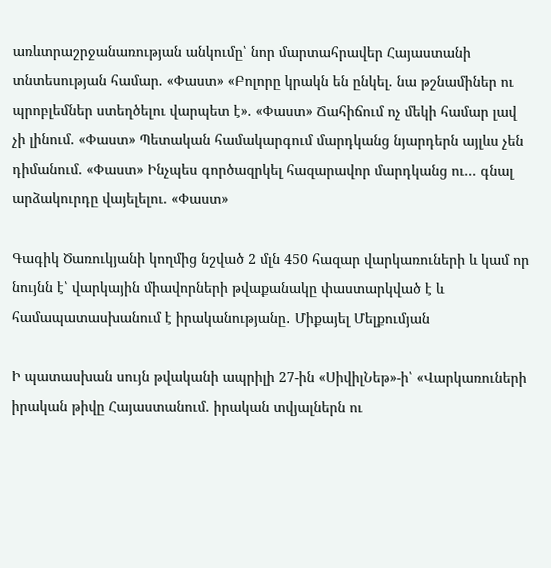առևտրաշրջանառության անկումը՝ նոր մարտահրավեր Հայաստանի տնտեսության համար. «Փաստ» «Բոլորը կրակն են ընկել. նա թշնամիներ ու պրոբլեմներ ստեղծելու վարպետ է». «Փաստ» Ճահիճում ոչ մեկի համար լավ չի լինում. «Փաստ» Պետական համակարգում մարդկանց նյարդերն այլևս չեն դիմանում. «Փաստ» Ինչպես գործազրկել հազարավոր մարդկանց ու... գնալ արձակուրդը վայելելու. «Փաստ»

Գագիկ Ծառուկյանի կողմից նշված 2 մլն 450 հազար վարկառուների և կամ որ նույնն է՝ վարկային միավորների թվաքանակը փաստարկված է և համապատասխանում է իրականությանը․ Միքայել Մելքումյան

Ի պատասխան սույն թվականի ապրիլի 27-ին «ՍիվիլՆեթ»-ի՝ «Վարկառուների իրական թիվը Հայաստանում. իրական տվյալներն ու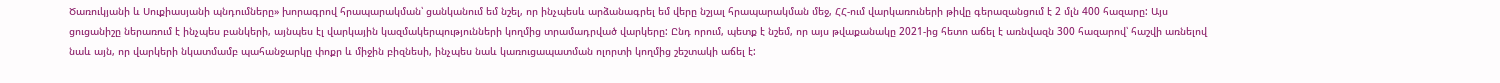Ծառուկյանի և Սուքիասյանի պնդումները» խորագրով հրապարակման՝ ցանկանում եմ նշել, որ ինչպեսև արձանագրել եմ վերը նշյալ հրապարակման մեջ, ՀՀ-ում վարկառուների թիվը գերազանցում է 2 մլն 400 հազարը: Այս ցուցանիշը ներառում է ինչպես բանկերի, այնպես էլ վարկային կազմակերպությունների կողմից տրամադրված վարկերը: Ընդ որում, պետք է նշեմ, որ այս թվաքանակը 2021-ից հետո աճել է առնվազն 300 հազարով՝ հաշվի առնելով նաև այն, որ վարկերի նկատմամբ պահանջարկը փոքր և միջին բիզնեսի, ինչպես նաև կառուցապատման ոլորտի կողմից շեշտակի աճել է: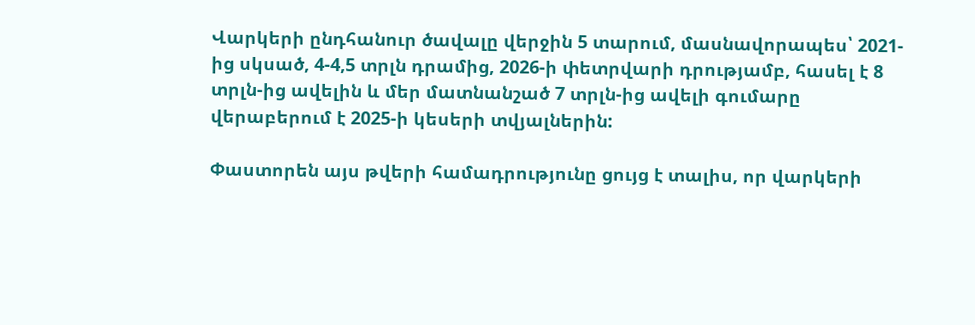Վարկերի ընդհանուր ծավալը վերջին 5 տարում, մասնավորապես՝ 2021-ից սկսած, 4-4,5 տրլն դրամից, 2026-ի փետրվարի դրությամբ, հասել է 8 տրլն-ից ավելին և մեր մատնանշած 7 տրլն-ից ավելի գումարը վերաբերում է 2025-ի կեսերի տվյալներին:

Փաստորեն այս թվերի համադրությունը ցույց է տալիս, որ վարկերի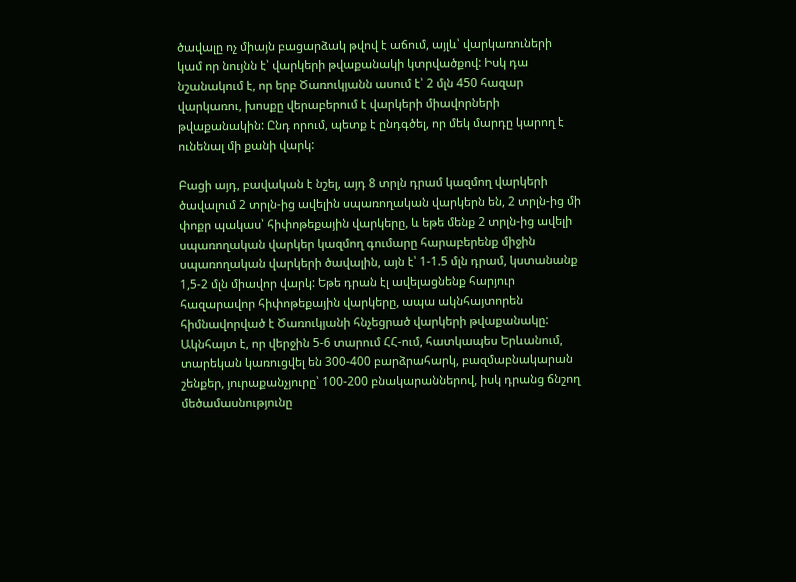ծավալը ոչ միայն բացարձակ թվով է աճում, այլև՝ վարկառուների կամ որ նույնն է՝ վարկերի թվաքանակի կտրվածքով: Իսկ դա նշանակում է, որ երբ Ծառուկյանն ասում է՝ 2 մլն 450 հազար վարկառու, խոսքը վերաբերում է վարկերի միավորների թվաքանակին: Ընդ որում, պետք է ընդգծել, որ մեկ մարդը կարող է ունենալ մի քանի վարկ:

Բացի այդ, բավական է նշել, այդ 8 տրլն դրամ կազմող վարկերի ծավալում 2 տրլն-ից ավելին սպառողական վարկերն են, 2 տրլն-ից մի փոքր պակաս՝ հիփոթեքային վարկերը, և եթե մենք 2 տրլն-ից ավելի սպառողական վարկեր կազմող գումարը հարաբերենք միջին սպառողական վարկերի ծավալին, այն է՝ 1-1.5 մլն դրամ, կստանանք 1,5-2 մլն միավոր վարկ: Եթե դրան էլ ավելացնենք հարյուր հազարավոր հիփոթեքային վարկերը, ապա ակնհայտորեն հիմնավորված է Ծառուկյանի հնչեցրած վարկերի թվաքանակը: Ակնհայտ է, որ վերջին 5-6 տարում ՀՀ-ում, հատկապես Երևանում, տարեկան կառուցվել են 300-400 բարձրահարկ, բազմաբնակարան շենքեր, յուրաքանչյուրը՝ 100-200 բնակարաններով, իսկ դրանց ճնշող մեծամասնությունը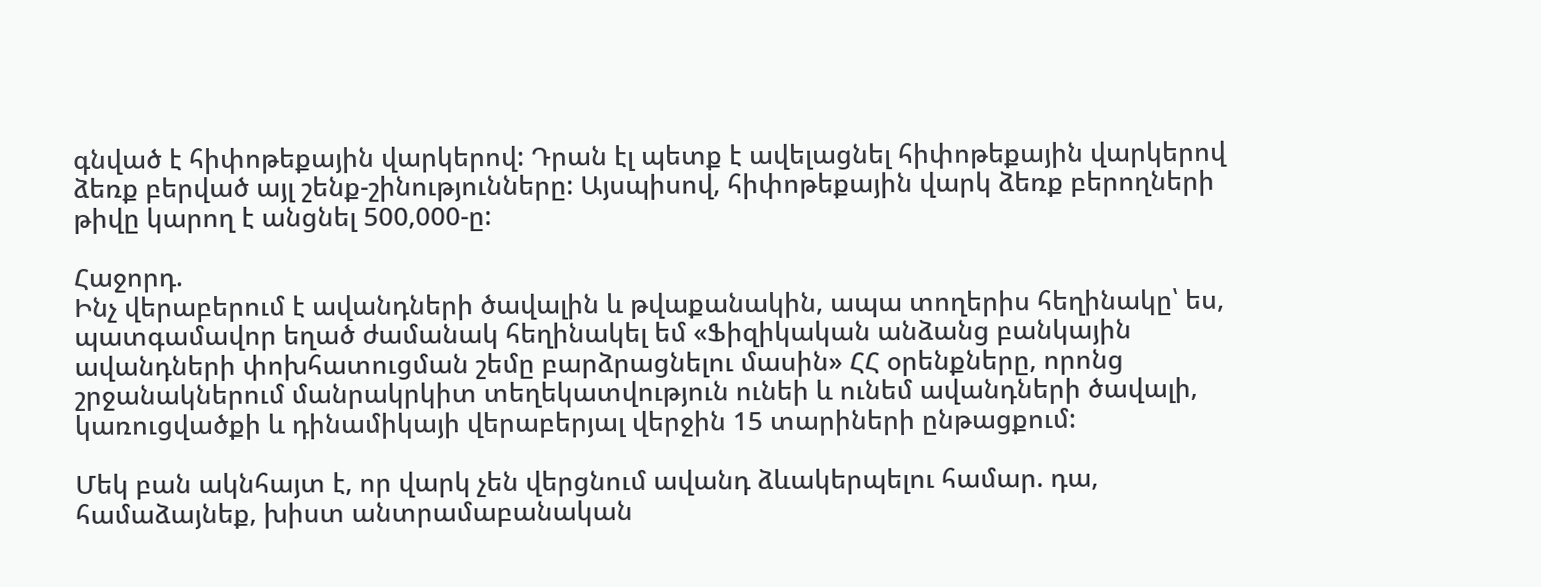գնված է հիփոթեքային վարկերով: Դրան էլ պետք է ավելացնել հիփոթեքային վարկերով ձեռք բերված այլ շենք-շինությունները: Այսպիսով, հիփոթեքային վարկ ձեռք բերողների թիվը կարող է անցնել 500,000-ը:

Հաջորդ.
Ինչ վերաբերում է ավանդների ծավալին և թվաքանակին, ապա տողերիս հեղինակը՝ ես, պատգամավոր եղած ժամանակ հեղինակել եմ «Ֆիզիկական անձանց բանկային ավանդների փոխհատուցման շեմը բարձրացնելու մասին» ՀՀ օրենքները, որոնց շրջանակներում մանրակրկիտ տեղեկատվություն ունեի և ունեմ ավանդների ծավալի, կառուցվածքի և դինամիկայի վերաբերյալ վերջին 15 տարիների ընթացքում:

Մեկ բան ակնհայտ է, որ վարկ չեն վերցնում ավանդ ձևակերպելու համար. դա, համաձայնեք, խիստ անտրամաբանական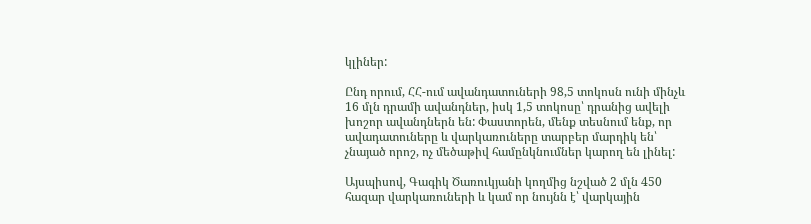կլիներ:

Ընդ որում, ՀՀ-ում ավանդատուների 98,5 տոկոսն ունի մինչև 16 մլն դրամի ավանդներ, իսկ 1,5 տոկոսը՝ դրանից ավելի խոշոր ավանդներն են: Փաստորեն, մենք տեսնում ենք, որ ավադատուները և վարկառուները տարբեր մարդիկ են՝ չնայած որոշ, ոչ մեծաթիվ համընկնումներ կարող են լինել:

Այսպիսով, Գագիկ Ծառուկյանի կողմից նշված 2 մլն 450 հազար վարկառուների և կամ որ նույնն է՝ վարկային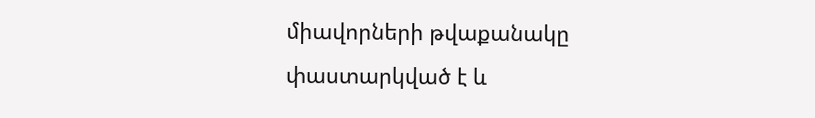միավորների թվաքանակը փաստարկված է և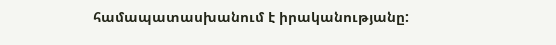համապատասխանում է իրականությանը: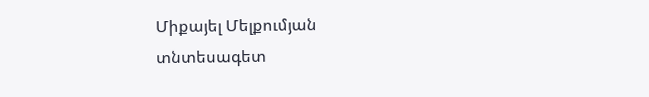Միքայել Մելքումյան
տնտեսագետ